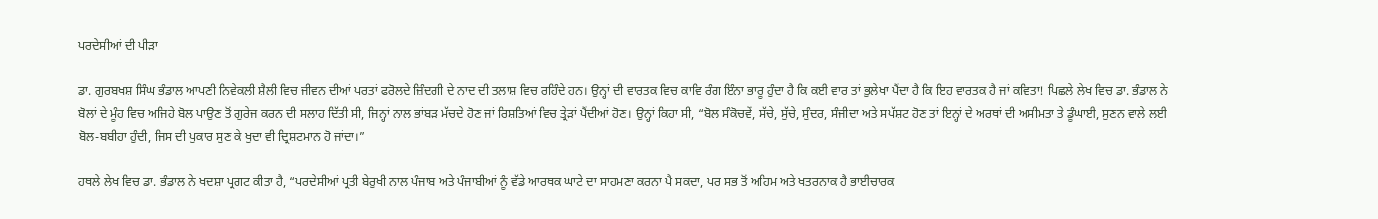ਪਰਦੇਸੀਆਂ ਦੀ ਪੀੜਾ

ਡਾ. ਗੁਰਬਖਸ਼ ਸਿੰਘ ਭੰਡਾਲ ਆਪਣੀ ਨਿਵੇਕਲੀ ਸ਼ੈਲੀ ਵਿਚ ਜੀਵਨ ਦੀਆਂ ਪਰਤਾਂ ਫਰੋਲਦੇ ਜ਼ਿੰਦਗੀ ਦੇ ਨਾਦ ਦੀ ਤਲਾਸ਼ ਵਿਚ ਰਹਿੰਦੇ ਹਨ। ਉਨ੍ਹਾਂ ਦੀ ਵਾਰਤਕ ਵਿਚ ਕਾਵਿ ਰੰਗ ਇੰਨਾ ਭਾਰੂ ਹੁੰਦਾ ਹੈ ਕਿ ਕਈ ਵਾਰ ਤਾਂ ਭੁਲੇਖਾ ਪੈਂਦਾ ਹੈ ਕਿ ਇਹ ਵਾਰਤਕ ਹੈ ਜਾਂ ਕਵਿਤਾ! ਪਿਛਲੇ ਲੇਖ ਵਿਚ ਡਾ. ਭੰਡਾਲ ਨੇ ਬੋਲਾਂ ਦੇ ਮੂੰਹ ਵਿਚ ਅਜਿਹੇ ਬੋਲ ਪਾਉਣ ਤੋਂ ਗੁਰੇਜ ਕਰਨ ਦੀ ਸਲਾਹ ਦਿੱਤੀ ਸੀ, ਜਿਨ੍ਹਾਂ ਨਾਲ ਭਾਂਬੜ ਮੱਚਦੇ ਹੋਣ ਜਾਂ ਰਿਸ਼ਤਿਆਂ ਵਿਚ ਤ੍ਰੇੜਾਂ ਪੈਂਦੀਆਂ ਹੋਣ। ਉਨ੍ਹਾਂ ਕਿਹਾ ਸੀ, “ਬੋਲ ਸੰਕੋਚਵੇਂ, ਸੱਚੇ, ਸੁੱਚੇ, ਸੁੰਦਰ, ਸੰਜੀਦਾ ਅਤੇ ਸਪੱਸ਼ਟ ਹੋਣ ਤਾਂ ਇਨ੍ਹਾਂ ਦੇ ਅਰਥਾਂ ਦੀ ਅਸੀਮਤਾ ਤੇ ਡੂੰਘਾਈ, ਸੁਣਨ ਵਾਲੇ ਲਈ ਬੋਲ-ਬਬੀਹਾ ਹੁੰਦੀ, ਜਿਸ ਦੀ ਪੁਕਾਰ ਸੁਣ ਕੇ ਖੁਦਾ ਵੀ ਦ੍ਰਿਸ਼ਟਮਾਨ ਹੋ ਜਾਂਦਾ।”

ਹਥਲੇ ਲੇਖ ਵਿਚ ਡਾ. ਭੰਡਾਲ ਨੇ ਖਦਸ਼ਾ ਪ੍ਰਗਟ ਕੀਤਾ ਹੈ, “ਪਰਦੇਸੀਆਂ ਪ੍ਰਤੀ ਬੇਰੁਖੀ ਨਾਲ ਪੰਜਾਬ ਅਤੇ ਪੰਜਾਬੀਆਂ ਨੂੰ ਵੱਡੇ ਆਰਥਕ ਘਾਟੇ ਦਾ ਸਾਹਮਣਾ ਕਰਨਾ ਪੈ ਸਕਦਾ, ਪਰ ਸਭ ਤੋਂ ਅਹਿਮ ਅਤੇ ਖਤਰਨਾਕ ਹੈ ਭਾਈਚਾਰਕ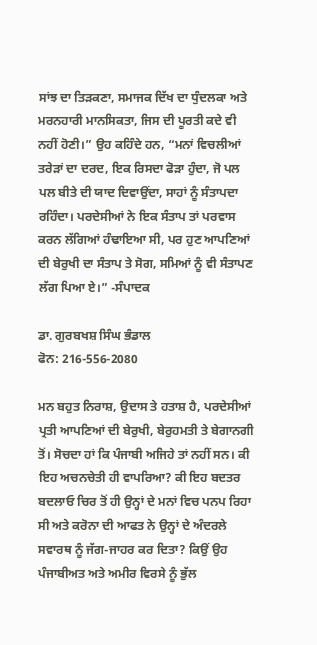ਸਾਂਝ ਦਾ ਤਿੜਕਣਾ, ਸਮਾਜਕ ਦਿੱਖ ਦਾ ਧੁੰਦਲਕਾ ਅਤੇ ਮਰਨਹਾਰੀ ਮਾਨਸਿਕਤਾ, ਜਿਸ ਦੀ ਪੂਰਤੀ ਕਦੇ ਵੀ ਨਹੀਂ ਹੋਣੀ।” ਉਹ ਕਹਿੰਦੇ ਹਨ, “ਮਨਾਂ ਵਿਚਲੀਆਂ ਤਰੇੜਾਂ ਦਾ ਦਰਦ, ਇਕ ਰਿਸਦਾ ਫੋੜਾ ਹੁੰਦਾ, ਜੋ ਪਲ ਪਲ ਬੀਤੇ ਦੀ ਯਾਦ ਦਿਵਾਉਂਦਾ, ਸਾਹਾਂ ਨੂੰ ਸੰਤਾਪਦਾ ਰਹਿੰਦਾ। ਪਰਦੇਸੀਆਂ ਨੇ ਇਕ ਸੰਤਾਪ ਤਾਂ ਪਰਵਾਸ ਕਰਨ ਲੱਗਿਆਂ ਹੰਢਾਇਆ ਸੀ, ਪਰ ਹੁਣ ਆਪਣਿਆਂ ਦੀ ਬੇਰੁਖੀ ਦਾ ਸੰਤਾਪ ਤੇ ਸੋਗ, ਸਮਿਆਂ ਨੂੰ ਵੀ ਸੰਤਾਪਣ ਲੱਗ ਪਿਆ ਏ।” -ਸੰਪਾਦਕ

ਡਾ. ਗੁਰਬਖਸ਼ ਸਿੰਘ ਭੰਡਾਲ
ਫੋਨ: 216-556-2080

ਮਨ ਬਹੁਤ ਨਿਰਾਸ਼, ਉਦਾਸ ਤੇ ਹਤਾਸ਼ ਹੈ, ਪਰਦੇਸੀਆਂ ਪ੍ਰਤੀ ਆਪਣਿਆਂ ਦੀ ਬੇਰੁਖੀ, ਬੇਰੁਹਮਤੀ ਤੇ ਬੇਗਾਨਗੀ ਤੋਂ। ਸੋਚਦਾ ਹਾਂ ਕਿ ਪੰਜਾਬੀ ਅਜਿਹੇ ਤਾਂ ਨਹੀਂ ਸਨ। ਕੀ ਇਹ ਅਚਨਚੇਤੀ ਹੀ ਵਾਪਰਿਆ? ਕੀ ਇਹ ਬਦਤਰ ਬਦਲਾਓ ਚਿਰ ਤੋਂ ਹੀ ਉਨ੍ਹਾਂ ਦੇ ਮਨਾਂ ਵਿਚ ਪਨਪ ਰਿਹਾ ਸੀ ਅਤੇ ਕਰੋਨਾ ਦੀ ਆਫਤ ਨੇ ਉਨ੍ਹਾਂ ਦੇ ਅੰਦਰਲੇ ਸਵਾਰਥ ਨੂੰ ਜੱਗ-ਜਾਹਰ ਕਰ ਦਿਤਾ? ਕਿਉਂ ਉਹ ਪੰਜਾਬੀਅਤ ਅਤੇ ਅਮੀਰ ਵਿਰਸੇ ਨੂੰ ਭੁੱਲ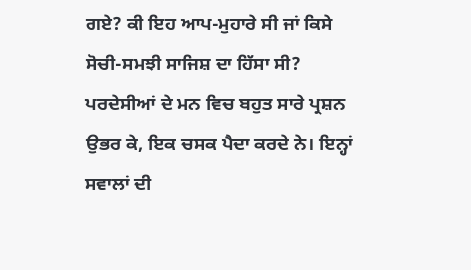ਗਏ? ਕੀ ਇਹ ਆਪ-ਮੁਹਾਰੇ ਸੀ ਜਾਂ ਕਿਸੇ ਸੋਚੀ-ਸਮਝੀ ਸਾਜਿਸ਼ ਦਾ ਹਿੱਸਾ ਸੀ? ਪਰਦੇਸੀਆਂ ਦੇ ਮਨ ਵਿਚ ਬਹੁਤ ਸਾਰੇ ਪ੍ਰਸ਼ਨ ਉਭਰ ਕੇ, ਇਕ ਚਸਕ ਪੈਦਾ ਕਰਦੇ ਨੇ। ਇਨ੍ਹਾਂ ਸਵਾਲਾਂ ਦੀ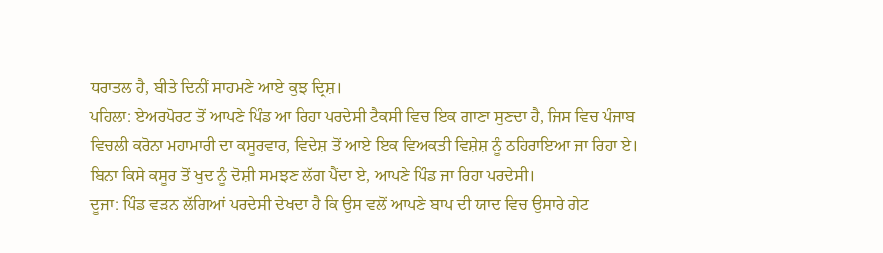ਧਰਾਤਲ ਹੈ, ਬੀਤੇ ਦਿਨੀਂ ਸਾਹਮਣੇ ਆਏ ਕੁਝ ਦ੍ਰਿਸ਼।
ਪਹਿਲਾ: ਏਅਰਪੋਰਟ ਤੋਂ ਆਪਣੇ ਪਿੰਡ ਆ ਰਿਹਾ ਪਰਦੇਸੀ ਟੈਕਸੀ ਵਿਚ ਇਕ ਗਾਣਾ ਸੁਣਦਾ ਹੈ, ਜਿਸ ਵਿਚ ਪੰਜਾਬ ਵਿਚਲੀ ਕਰੋਨਾ ਮਹਾਮਾਰੀ ਦਾ ਕਸੂਰਵਾਰ, ਵਿਦੇਸ਼ ਤੋਂ ਆਏ ਇਕ ਵਿਅਕਤੀ ਵਿਸ਼ੇਸ਼ ਨੂੰ ਠਹਿਰਾਇਆ ਜਾ ਰਿਹਾ ਏ। ਬਿਨਾ ਕਿਸੇ ਕਸੂਰ ਤੋਂ ਖੁਦ ਨੂੰ ਦੋਸ਼ੀ ਸਮਝਣ ਲੱਗ ਪੈਂਦਾ ਏ, ਆਪਣੇ ਪਿੰਡ ਜਾ ਰਿਹਾ ਪਰਦੇਸੀ।
ਦੂਜਾ: ਪਿੰਡ ਵੜਨ ਲੱਗਿਆਂ ਪਰਦੇਸੀ ਦੇਖਦਾ ਹੈ ਕਿ ਉਸ ਵਲੋਂ ਆਪਣੇ ਬਾਪ ਦੀ ਯਾਦ ਵਿਚ ਉਸਾਰੇ ਗੇਟ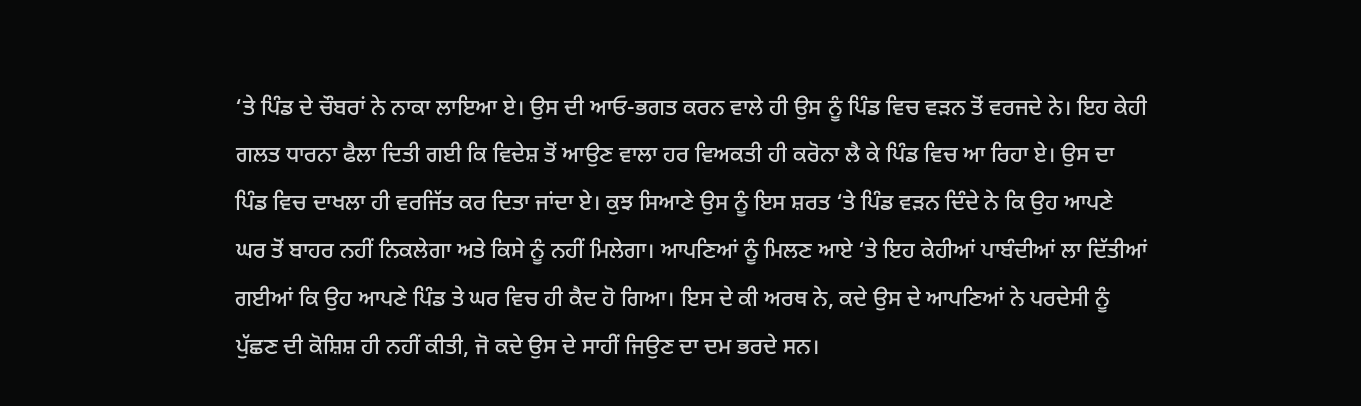‘ਤੇ ਪਿੰਡ ਦੇ ਚੌਬਰਾਂ ਨੇ ਨਾਕਾ ਲਾਇਆ ਏ। ਉਸ ਦੀ ਆਓ-ਭਗਤ ਕਰਨ ਵਾਲੇ ਹੀ ਉਸ ਨੂੰ ਪਿੰਡ ਵਿਚ ਵੜਨ ਤੋਂ ਵਰਜਦੇ ਨੇ। ਇਹ ਕੇਹੀ ਗਲਤ ਧਾਰਨਾ ਫੈਲਾ ਦਿਤੀ ਗਈ ਕਿ ਵਿਦੇਸ਼ ਤੋਂ ਆਉਣ ਵਾਲਾ ਹਰ ਵਿਅਕਤੀ ਹੀ ਕਰੋਨਾ ਲੈ ਕੇ ਪਿੰਡ ਵਿਚ ਆ ਰਿਹਾ ਏ। ਉਸ ਦਾ ਪਿੰਡ ਵਿਚ ਦਾਖਲਾ ਹੀ ਵਰਜਿੱਤ ਕਰ ਦਿਤਾ ਜਾਂਦਾ ਏ। ਕੁਝ ਸਿਆਣੇ ਉਸ ਨੂੰ ਇਸ ਸ਼ਰਤ ‘ਤੇ ਪਿੰਡ ਵੜਨ ਦਿੰਦੇ ਨੇ ਕਿ ਉਹ ਆਪਣੇ ਘਰ ਤੋਂ ਬਾਹਰ ਨਹੀਂ ਨਿਕਲੇਗਾ ਅਤੇ ਕਿਸੇ ਨੂੰ ਨਹੀਂ ਮਿਲੇਗਾ। ਆਪਣਿਆਂ ਨੂੰ ਮਿਲਣ ਆਏ ‘ਤੇ ਇਹ ਕੇਹੀਆਂ ਪਾਬੰਦੀਆਂ ਲਾ ਦਿੱਤੀਆਂ ਗਈਆਂ ਕਿ ਉਹ ਆਪਣੇ ਪਿੰਡ ਤੇ ਘਰ ਵਿਚ ਹੀ ਕੈਦ ਹੋ ਗਿਆ। ਇਸ ਦੇ ਕੀ ਅਰਥ ਨੇ, ਕਦੇ ਉਸ ਦੇ ਆਪਣਿਆਂ ਨੇ ਪਰਦੇਸੀ ਨੂੰ ਪੁੱਛਣ ਦੀ ਕੋਸ਼ਿਸ਼ ਹੀ ਨਹੀਂ ਕੀਤੀ, ਜੋ ਕਦੇ ਉਸ ਦੇ ਸਾਹੀਂ ਜਿਉਣ ਦਾ ਦਮ ਭਰਦੇ ਸਨ।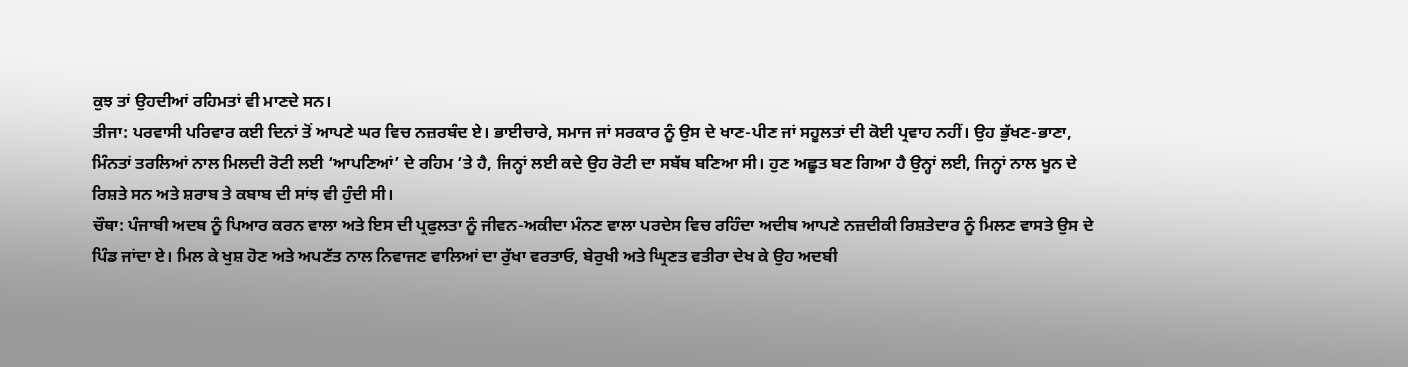ਕੁਝ ਤਾਂ ਉਹਦੀਆਂ ਰਹਿਮਤਾਂ ਵੀ ਮਾਣਦੇ ਸਨ।
ਤੀਜਾ: ਪਰਵਾਸੀ ਪਰਿਵਾਰ ਕਈ ਦਿਨਾਂ ਤੋਂ ਆਪਣੇ ਘਰ ਵਿਚ ਨਜ਼ਰਬੰਦ ਏ। ਭਾਈਚਾਰੇ, ਸਮਾਜ ਜਾਂ ਸਰਕਾਰ ਨੂੰ ਉਸ ਦੇ ਖਾਣ-ਪੀਣ ਜਾਂ ਸਹੂਲਤਾਂ ਦੀ ਕੋਈ ਪ੍ਰਵਾਹ ਨਹੀਂ। ਉਹ ਭੁੱਖਣ-ਭਾਣਾ, ਮਿੰਨਤਾਂ ਤਰਲਿਆਂ ਨਾਲ ਮਿਲਦੀ ਰੋਟੀ ਲਈ ‘ਆਪਣਿਆਂ’ ਦੇ ਰਹਿਮ ‘ਤੇ ਹੈ, ਜਿਨ੍ਹਾਂ ਲਈ ਕਦੇ ਉਹ ਰੋਟੀ ਦਾ ਸਬੱਬ ਬਣਿਆ ਸੀ। ਹੁਣ ਅਛੂਤ ਬਣ ਗਿਆ ਹੈ ਉਨ੍ਹਾਂ ਲਈ, ਜਿਨ੍ਹਾਂ ਨਾਲ ਖੂਨ ਦੇ ਰਿਸ਼ਤੇ ਸਨ ਅਤੇ ਸ਼ਰਾਬ ਤੇ ਕਬਾਬ ਦੀ ਸਾਂਝ ਵੀ ਹੁੰਦੀ ਸੀ।
ਚੌਥਾ: ਪੰਜਾਬੀ ਅਦਬ ਨੂੰ ਪਿਆਰ ਕਰਨ ਵਾਲਾ ਅਤੇ ਇਸ ਦੀ ਪ੍ਰਫੁਲਤਾ ਨੂੰ ਜੀਵਨ-ਅਕੀਦਾ ਮੰਨਣ ਵਾਲਾ ਪਰਦੇਸ ਵਿਚ ਰਹਿੰਦਾ ਅਦੀਬ ਆਪਣੇ ਨਜ਼ਦੀਕੀ ਰਿਸ਼ਤੇਦਾਰ ਨੂੰ ਮਿਲਣ ਵਾਸਤੇ ਉਸ ਦੇ ਪਿੰਡ ਜਾਂਦਾ ਏ। ਮਿਲ ਕੇ ਖੁਸ਼ ਹੋਣ ਅਤੇ ਅਪਣੱਤ ਨਾਲ ਨਿਵਾਜਣ ਵਾਲਿਆਂ ਦਾ ਰੁੱਖਾ ਵਰਤਾਓ, ਬੇਰੁਖੀ ਅਤੇ ਘ੍ਰਿਣਤ ਵਤੀਰਾ ਦੇਖ ਕੇ ਉਹ ਅਦਬੀ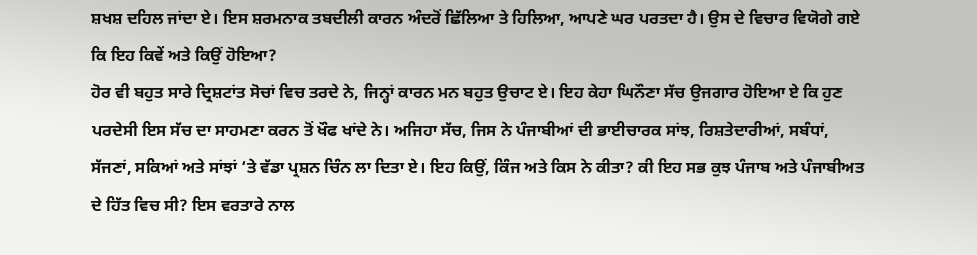ਸ਼ਖਸ਼ ਦਹਿਲ ਜਾਂਦਾ ਏ। ਇਸ ਸ਼ਰਮਨਾਕ ਤਬਦੀਲੀ ਕਾਰਨ ਅੰਦਰੋਂ ਛਿੱਲਿਆ ਤੇ ਹਿਲਿਆ, ਆਪਣੇ ਘਰ ਪਰਤਦਾ ਹੈ। ਉਸ ਦੇ ਵਿਚਾਰ ਵਿਯੋਗੇ ਗਏ ਕਿ ਇਹ ਕਿਵੇਂ ਅਤੇ ਕਿਉਂ ਹੋਇਆ?
ਹੋਰ ਵੀ ਬਹੁਤ ਸਾਰੇ ਦ੍ਰਿਸ਼ਟਾਂਤ ਸੋਚਾਂ ਵਿਚ ਤਰਦੇ ਨੇ, ਜਿਨ੍ਹਾਂ ਕਾਰਨ ਮਨ ਬਹੁਤ ਉਚਾਟ ਏ। ਇਹ ਕੇਹਾ ਘਿਨੌਣਾ ਸੱਚ ਉਜਗਾਰ ਹੋਇਆ ਏ ਕਿ ਹੁਣ ਪਰਦੇਸੀ ਇਸ ਸੱਚ ਦਾ ਸਾਹਮਣਾ ਕਰਨ ਤੋਂ ਖੌਫ ਖਾਂਦੇ ਨੇ। ਅਜਿਹਾ ਸੱਚ, ਜਿਸ ਨੇ ਪੰਜਾਬੀਆਂ ਦੀ ਭਾਈਚਾਰਕ ਸਾਂਝ, ਰਿਸ਼ਤੇਦਾਰੀਆਂ, ਸਬੰਧਾਂ, ਸੱਜਣਾਂ, ਸਕਿਆਂ ਅਤੇ ਸਾਂਝਾਂ ‘ਤੇ ਵੱਡਾ ਪ੍ਰਸ਼ਨ ਚਿੰਨ ਲਾ ਦਿਤਾ ਏ। ਇਹ ਕਿਉਂ, ਕਿੰਜ ਅਤੇ ਕਿਸ ਨੇ ਕੀਤਾ? ਕੀ ਇਹ ਸਭ ਕੁਝ ਪੰਜਾਬ ਅਤੇ ਪੰਜਾਬੀਅਤ ਦੇ ਹਿੱਤ ਵਿਚ ਸੀ? ਇਸ ਵਰਤਾਰੇ ਨਾਲ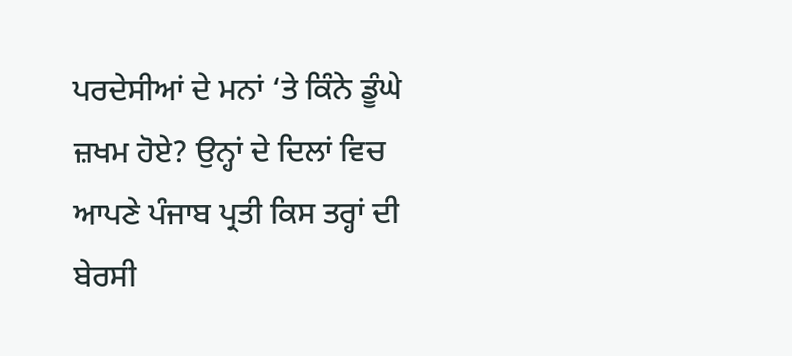ਪਰਦੇਸੀਆਂ ਦੇ ਮਨਾਂ ‘ਤੇ ਕਿੰਨੇ ਡੂੰਘੇ ਜ਼ਖਮ ਹੋਏ? ਉਨ੍ਹਾਂ ਦੇ ਦਿਲਾਂ ਵਿਚ ਆਪਣੇ ਪੰਜਾਬ ਪ੍ਰਤੀ ਕਿਸ ਤਰ੍ਹਾਂ ਦੀ ਬੇਰਸੀ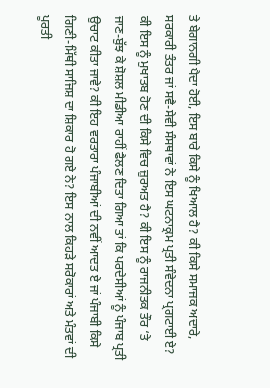ਤੇ ਬੇਗਾਨਗੀ ਪੈਦਾ ਹੋਈ, ਇਸ ਬਾਰੇ ਕਿਸੇ ਨੂੰ ਖਿਆਲ ਹੈ? ਕੀ ਕਿਸੇ ਸਮਾਜਕ ਅਦਾਰੇ, ਸਰਕਾਰੀ ਤੰਤਰ ਜਾਂ ਸਵੈ-ਸੇਵੀ ਸੰਸਥਾਵਾਂ ਨੇ ਇਸ ਘਟਨਾਕ੍ਰਮ ਪ੍ਰਤੀ ਸੰਵੇਦਨਾ ਪ੍ਰਗਟਾਈ ਏ? ਕੀ ਇਸ ਨੂੰ ਮੁਖਾਤਬ ਹੋਣ ਦੀ ਕਿਸੇ ਵਿਚ ਜ਼ੁਰਅਤ ਹੈ? ਕੀ ਇਸ ਨੂੰ ਰਾਜਨੀਤਕ ਤੌਰ ‘ਤੇ ਜਾਣ-ਬੁੱਝ ਕੇ ਸ਼ੋਸ਼ਲ ਮੀਡੀਆ ਰਾਹੀਂ ਫੈਲਣ ਦਿਤਾ ਗਿਆ ਤਾਂ ਕਿ ਪਰਦੇਸੀਆਂ ਨੂੰ ਪੰਜਾਬ ਪ੍ਰਤੀ ਉਚਾਟ ਕੀਤਾ ਜਾਵੇ? ਕੀ ਇਹ ਵਰਤਾਰਾ ਪੰਜਾਬੀਆਂ ਦੀ ਨਵੀਂ ਆਦਤ ਏ ਜਾਂ ਪੰਜਾਬੀ ਕਿਸੇ ਗਿਣੀ-ਮਿੱਥੀ ਸਾਜਿਸ਼ ਦਾ ਸ਼ਿਕਾਰ ਹੋ ਗਏ ਨੇ? ਇਸ ਨਾਲ ਕਿਹੜੇ ਸਰੋਕਾਰਾਂ ਅਤੇ ਮੰਤਵਾਂ ਦੀ ਪੂਰਤੀ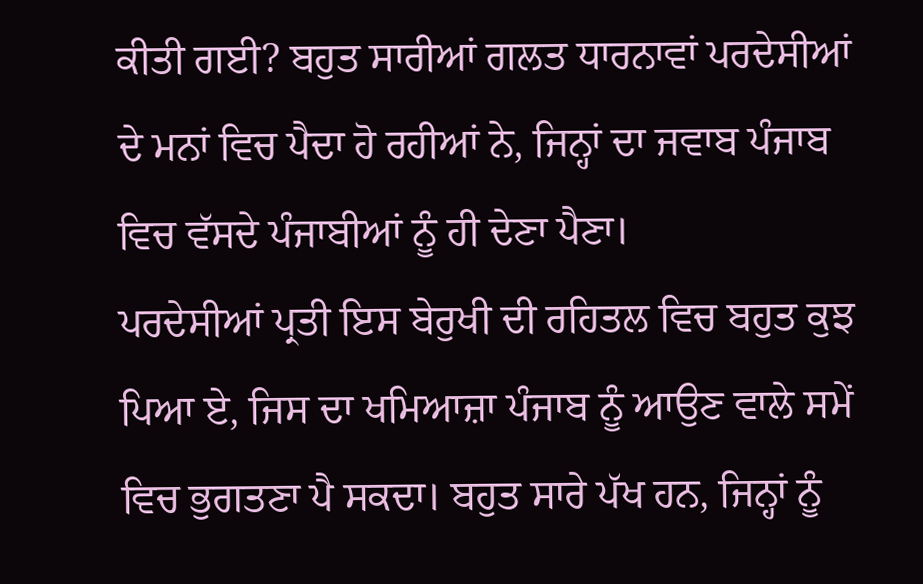ਕੀਤੀ ਗਈ? ਬਹੁਤ ਸਾਰੀਆਂ ਗਲਤ ਧਾਰਨਾਵਾਂ ਪਰਦੇਸੀਆਂ ਦੇ ਮਨਾਂ ਵਿਚ ਪੈਦਾ ਹੋ ਰਹੀਆਂ ਨੇ, ਜਿਨ੍ਹਾਂ ਦਾ ਜਵਾਬ ਪੰਜਾਬ ਵਿਚ ਵੱਸਦੇ ਪੰਜਾਬੀਆਂ ਨੂੰ ਹੀ ਦੇਣਾ ਪੈਣਾ।
ਪਰਦੇਸੀਆਂ ਪ੍ਰਤੀ ਇਸ ਬੇਰੁਖੀ ਦੀ ਰਹਿਤਲ ਵਿਚ ਬਹੁਤ ਕੁਝ ਪਿਆ ਏ, ਜਿਸ ਦਾ ਖਮਿਆਜ਼ਾ ਪੰਜਾਬ ਨੂੰ ਆਉਣ ਵਾਲੇ ਸਮੇਂ ਵਿਚ ਭੁਗਤਣਾ ਪੈ ਸਕਦਾ। ਬਹੁਤ ਸਾਰੇ ਪੱਖ ਹਨ, ਜਿਨ੍ਹਾਂ ਨੂੰ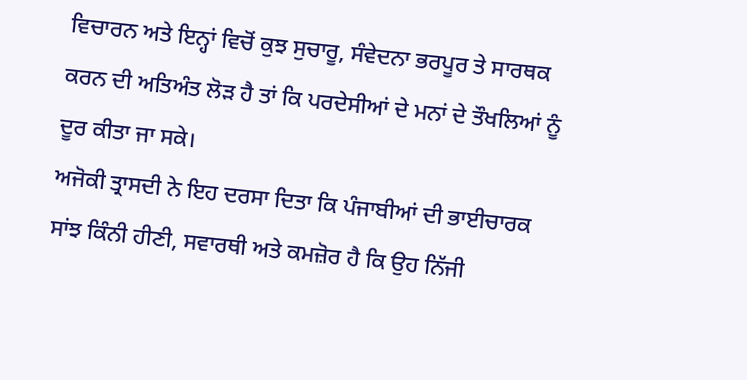ਵਿਚਾਰਨ ਅਤੇ ਇਨ੍ਹਾਂ ਵਿਚੋਂ ਕੁਝ ਸੁਚਾਰੂ, ਸੰਵੇਦਨਾ ਭਰਪੂਰ ਤੇ ਸਾਰਥਕ ਕਰਨ ਦੀ ਅਤਿਅੰਤ ਲੋੜ ਹੈ ਤਾਂ ਕਿ ਪਰਦੇਸੀਆਂ ਦੇ ਮਨਾਂ ਦੇ ਤੌਖਲਿਆਂ ਨੂੰ ਦੂਰ ਕੀਤਾ ਜਾ ਸਕੇ।
ਅਜੋਕੀ ਤ੍ਰਾਸਦੀ ਨੇ ਇਹ ਦਰਸਾ ਦਿਤਾ ਕਿ ਪੰਜਾਬੀਆਂ ਦੀ ਭਾਈਚਾਰਕ ਸਾਂਝ ਕਿੰਨੀ ਹੀਣੀ, ਸਵਾਰਥੀ ਅਤੇ ਕਮਜ਼ੋਰ ਹੈ ਕਿ ਉਹ ਨਿੱਜੀ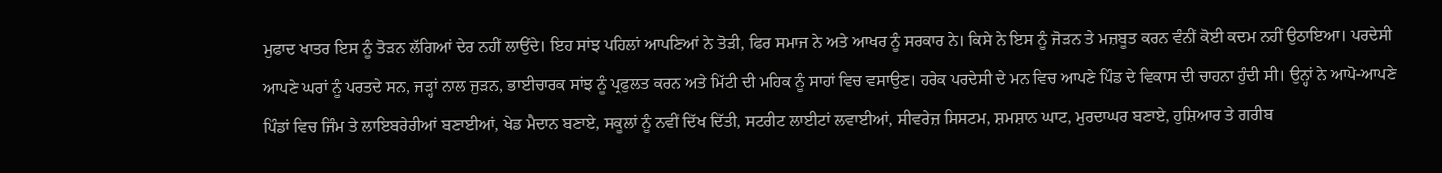ਮੁਫਾਦ ਖਾਤਰ ਇਸ ਨੂੰ ਤੋੜਨ ਲੱਗਿਆਂ ਦੇਰ ਨਹੀਂ ਲਾਉਂਦੇ। ਇਹ ਸਾਂਝ ਪਹਿਲਾਂ ਆਪਣਿਆਂ ਨੇ ਤੋੜੀ, ਫਿਰ ਸਮਾਜ ਨੇ ਅਤੇ ਆਖਰ ਨੂੰ ਸਰਕਾਰ ਨੇ। ਕਿਸੇ ਨੇ ਇਸ ਨੂੰ ਜੋੜਨ ਤੇ ਮਜ਼ਬੂਤ ਕਰਨ ਵੰਨੀਂ ਕੋਈ ਕਦਮ ਨਹੀਂ ਉਠਾਇਆ। ਪਰਦੇਸੀ ਆਪਣੇ ਘਰਾਂ ਨੂੰ ਪਰਤਦੇ ਸਨ, ਜੜ੍ਹਾਂ ਨਾਲ ਜੁੜਨ, ਭਾਈਚਾਰਕ ਸਾਂਝ ਨੂੰ ਪ੍ਰਫੁਲਤ ਕਰਨ ਅਤੇ ਮਿੱਟੀ ਦੀ ਮਹਿਕ ਨੂੰ ਸਾਹਾਂ ਵਿਚ ਵਸਾਉਣ। ਹਰੇਕ ਪਰਦੇਸੀ ਦੇ ਮਨ ਵਿਚ ਆਪਣੇ ਪਿੰਡ ਦੇ ਵਿਕਾਸ ਦੀ ਚਾਹਨਾ ਹੁੰਦੀ ਸੀ। ਉਨ੍ਹਾਂ ਨੇ ਆਪੋ-ਆਪਣੇ ਪਿੰਡਾਂ ਵਿਚ ਜਿੰਮ ਤੇ ਲਾਇਬਰੇਰੀਆਂ ਬਣਾਈਆਂ, ਖੇਡ ਮੈਦਾਨ ਬਣਾਏ, ਸਕੂਲਾਂ ਨੂੰ ਨਵੀਂ ਦਿੱਖ ਦਿੱਤੀ, ਸਟਰੀਟ ਲਾਈਟਾਂ ਲਵਾਈਆਂ, ਸੀਵਰੇਜ਼ ਸਿਸਟਮ, ਸ਼ਮਸ਼ਾਨ ਘਾਟ, ਮੁਰਦਾਘਰ ਬਣਾਏ, ਹੁਸ਼ਿਆਰ ਤੇ ਗਰੀਬ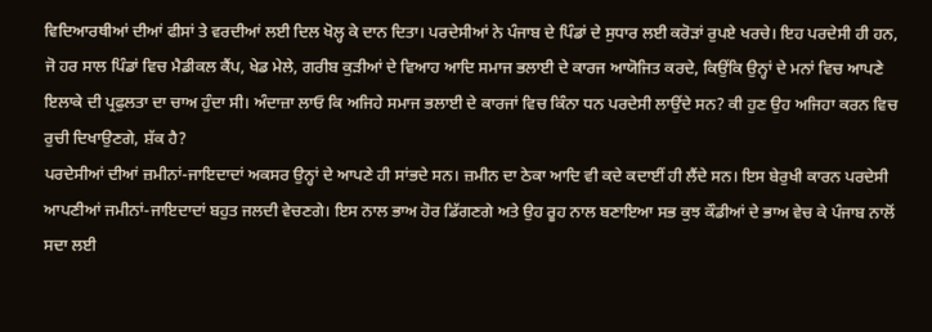ਵਿਦਿਆਰਥੀਆਂ ਦੀਆਂ ਫੀਸਾਂ ਤੇ ਵਰਦੀਆਂ ਲਈ ਦਿਲ ਖੋਲ੍ਹ ਕੇ ਦਾਨ ਦਿਤਾ। ਪਰਦੇਸੀਆਂ ਨੇ ਪੰਜਾਬ ਦੇ ਪਿੰਡਾਂ ਦੇ ਸੁਧਾਰ ਲਈ ਕਰੋੜਾਂ ਰੁਪਏ ਖਰਚੇ। ਇਹ ਪਰਦੇਸੀ ਹੀ ਹਨ, ਜੋ ਹਰ ਸਾਲ ਪਿੰਡਾਂ ਵਿਚ ਮੈਡੀਕਲ ਕੈਂਪ, ਖੇਡ ਮੇਲੇ, ਗਰੀਬ ਕੁੜੀਆਂ ਦੇ ਵਿਆਹ ਆਦਿ ਸਮਾਜ ਭਲਾਈ ਦੇ ਕਾਰਜ ਆਯੋਜਿਤ ਕਰਦੇ, ਕਿਉਂਕਿ ਉਨ੍ਹਾਂ ਦੇ ਮਨਾਂ ਵਿਚ ਆਪਣੇ ਇਲਾਕੇ ਦੀ ਪ੍ਰਫੁਲਤਾ ਦਾ ਚਾਅ ਹੁੰਦਾ ਸੀ। ਅੰਦਾਜ਼ਾ ਲਾਓ ਕਿ ਅਜਿਹੇ ਸਮਾਜ ਭਲਾਈ ਦੇ ਕਾਰਜਾਂ ਵਿਚ ਕਿੰਨਾ ਧਨ ਪਰਦੇਸੀ ਲਾਉਂਦੇ ਸਨ? ਕੀ ਹੁਣ ਉਹ ਅਜਿਹਾ ਕਰਨ ਵਿਚ ਰੁਚੀ ਦਿਖਾਉਣਗੇ, ਸ਼ੱਕ ਹੈ?
ਪਰਦੇਸੀਆਂ ਦੀਆਂ ਜ਼ਮੀਨਾਂ-ਜਾਇਦਾਦਾਂ ਅਕਸਰ ਉਨ੍ਹਾਂ ਦੇ ਆਪਣੇ ਹੀ ਸਾਂਭਦੇ ਸਨ। ਜ਼ਮੀਨ ਦਾ ਠੇਕਾ ਆਦਿ ਵੀ ਕਦੇ ਕਦਾਈਂ ਹੀ ਲੈਂਦੇ ਸਨ। ਇਸ ਬੇਰੁਖੀ ਕਾਰਨ ਪਰਦੇਸੀ ਆਪਣੀਆਂ ਜਮੀਨਾਂ-ਜਾਇਦਾਦਾਂ ਬਹੁਤ ਜਲਦੀ ਵੇਚਣਗੇ। ਇਸ ਨਾਲ ਭਾਅ ਹੋਰ ਡਿੱਗਣਗੇ ਅਤੇ ਉਹ ਰੂਹ ਨਾਲ ਬਣਾਇਆ ਸਭ ਕੁਝ ਕੌਡੀਆਂ ਦੇ ਭਾਅ ਵੇਚ ਕੇ ਪੰਜਾਬ ਨਾਲੋਂ ਸਦਾ ਲਈ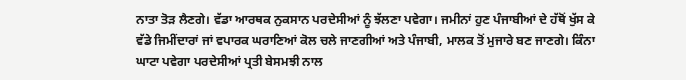ਨਾਤਾ ਤੋੜ ਲੈਣਗੇ। ਵੱਡਾ ਆਰਥਕ ਨੁਕਸਾਨ ਪਰਦੇਸੀਆਂ ਨੂੰ ਝੱਲਣਾ ਪਵੇਗਾ। ਜਮੀਨਾਂ ਹੁਣ ਪੰਜਾਬੀਆਂ ਦੇ ਹੱਥੋਂ ਖੁੱਸ ਕੇ ਵੱਡੇ ਜਿਮੀਂਦਾਰਾਂ ਜਾਂ ਵਪਾਰਕ ਘਰਾਣਿਆਂ ਕੋਲ ਚਲੇ ਜਾਣਗੀਆਂ ਅਤੇ ਪੰਜਾਬੀ, ਮਾਲਕ ਤੋਂ ਮੁਜਾਰੇ ਬਣ ਜਾਣਗੇ। ਕਿੰਨਾ ਘਾਟਾ ਪਵੇਗਾ ਪਰਦੇਸੀਆਂ ਪ੍ਰਤੀ ਬੇਸਮਝੀ ਨਾਲ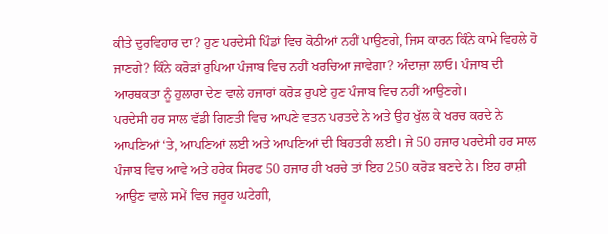ਕੀਤੇ ਦੁਰਵਿਹਾਰ ਦਾ? ਹੁਣ ਪਰਦੇਸੀ ਪਿੰਡਾਂ ਵਿਚ ਕੋਠੀਆਂ ਨਹੀਂ ਪਾਉਣਗੇ, ਜਿਸ ਕਾਰਨ ਕਿੰਨੇ ਕਾਮੇ ਵਿਹਲੇ ਹੋ ਜਾਣਗੇ? ਕਿੰਨੇ ਕਰੋੜਾਂ ਰੁਪਿਆ ਪੰਜਾਬ ਵਿਚ ਨਹੀਂ ਖਰਚਿਆ ਜਾਵੇਗਾ? ਅੰਦਾਜ਼ਾ ਲਾਓ। ਪੰਜਾਬ ਦੀ ਆਰਥਕਤਾ ਨੂੰ ਹੁਲਾਰਾ ਦੇਣ ਵਾਲੇ ਹਜਾਰਾਂ ਕਰੋੜ ਰੁਪਏ ਹੁਣ ਪੰਜਾਬ ਵਿਚ ਨਹੀਂ ਆਉਣਗੇ।
ਪਰਦੇਸੀ ਹਰ ਸਾਲ ਵੱਡੀ ਗਿਣਤੀ ਵਿਚ ਆਪਣੇ ਵਤਨ ਪਰਤਦੇ ਨੇ ਅਤੇ ਉਹ ਖੁੱਲ ਕੇ ਖਰਚ ਕਰਦੇ ਨੇ ਆਪਣਿਆਂ ‘ਤੇ, ਆਪਣਿਆਂ ਲਈ ਅਤੇ ਆਪਣਿਆਂ ਦੀ ਬਿਹਤਰੀ ਲਈ। ਜੇ 50 ਹਜਾਰ ਪਰਦੇਸੀ ਹਰ ਸਾਲ ਪੰਜਾਬ ਵਿਚ ਆਵੇ ਅਤੇ ਹਰੇਕ ਸਿਰਫ 50 ਹਜਾਰ ਹੀ ਖਰਚੇ ਤਾਂ ਇਹ 250 ਕਰੋੜ ਬਣਦੇ ਨੇ। ਇਹ ਰਾਸ਼ੀ ਆਉਣ ਵਾਲੇ ਸਮੇਂ ਵਿਚ ਜਰੂਰ ਘਟੇਗੀ,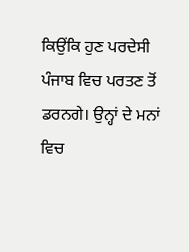ਕਿਉਂਕਿ ਹੁਣ ਪਰਦੇਸੀ ਪੰਜਾਬ ਵਿਚ ਪਰਤਣ ਤੋਂ ਡਰਨਗੇ। ਉਨ੍ਹਾਂ ਦੇ ਮਨਾਂ ਵਿਚ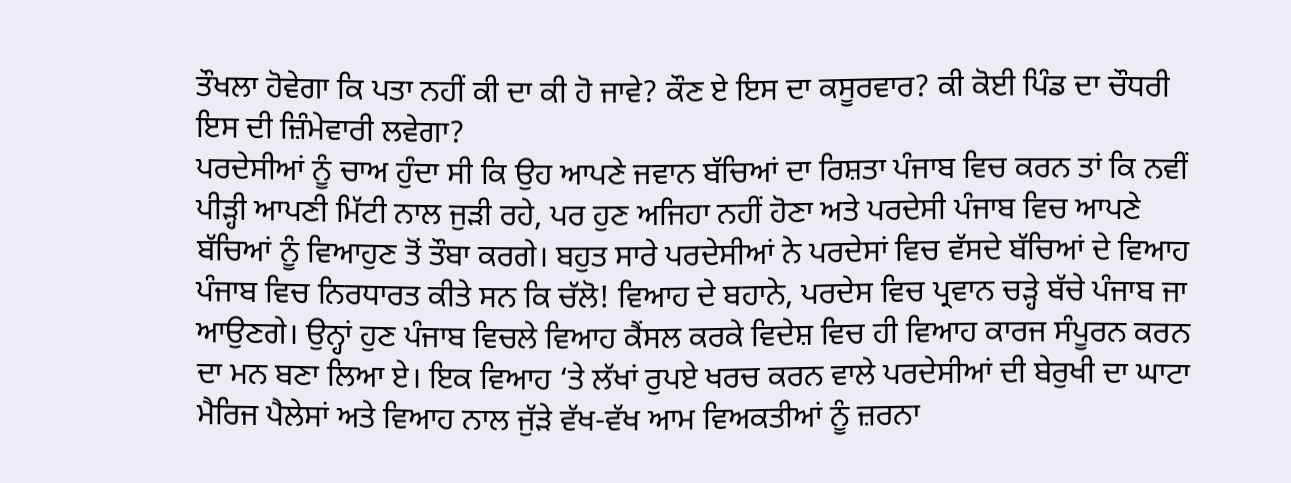ਤੌਖਲਾ ਹੋਵੇਗਾ ਕਿ ਪਤਾ ਨਹੀਂ ਕੀ ਦਾ ਕੀ ਹੋ ਜਾਵੇ? ਕੌਣ ਏ ਇਸ ਦਾ ਕਸੂਰਵਾਰ? ਕੀ ਕੋਈ ਪਿੰਡ ਦਾ ਚੌਧਰੀ ਇਸ ਦੀ ਜ਼ਿੰਮੇਵਾਰੀ ਲਵੇਗਾ?
ਪਰਦੇਸੀਆਂ ਨੂੰ ਚਾਅ ਹੁੰਦਾ ਸੀ ਕਿ ਉਹ ਆਪਣੇ ਜਵਾਨ ਬੱਚਿਆਂ ਦਾ ਰਿਸ਼ਤਾ ਪੰਜਾਬ ਵਿਚ ਕਰਨ ਤਾਂ ਕਿ ਨਵੀਂ ਪੀੜ੍ਹੀ ਆਪਣੀ ਮਿੱਟੀ ਨਾਲ ਜੁੜੀ ਰਹੇ, ਪਰ ਹੁਣ ਅਜਿਹਾ ਨਹੀਂ ਹੋਣਾ ਅਤੇ ਪਰਦੇਸੀ ਪੰਜਾਬ ਵਿਚ ਆਪਣੇ ਬੱਚਿਆਂ ਨੂੰ ਵਿਆਹੁਣ ਤੋਂ ਤੌਬਾ ਕਰਗੇ। ਬਹੁਤ ਸਾਰੇ ਪਰਦੇਸੀਆਂ ਨੇ ਪਰਦੇਸਾਂ ਵਿਚ ਵੱਸਦੇ ਬੱਚਿਆਂ ਦੇ ਵਿਆਹ ਪੰਜਾਬ ਵਿਚ ਨਿਰਧਾਰਤ ਕੀਤੇ ਸਨ ਕਿ ਚੱਲੋ! ਵਿਆਹ ਦੇ ਬਹਾਨੇ, ਪਰਦੇਸ ਵਿਚ ਪ੍ਰਵਾਨ ਚੜ੍ਹੇ ਬੱਚੇ ਪੰਜਾਬ ਜਾ ਆਉਣਗੇ। ਉਨ੍ਹਾਂ ਹੁਣ ਪੰਜਾਬ ਵਿਚਲੇ ਵਿਆਹ ਕੈਂਸਲ ਕਰਕੇ ਵਿਦੇਸ਼ ਵਿਚ ਹੀ ਵਿਆਹ ਕਾਰਜ ਸੰਪੂਰਨ ਕਰਨ ਦਾ ਮਨ ਬਣਾ ਲਿਆ ਏ। ਇਕ ਵਿਆਹ ‘ਤੇ ਲੱਖਾਂ ਰੁਪਏ ਖਰਚ ਕਰਨ ਵਾਲੇ ਪਰਦੇਸੀਆਂ ਦੀ ਬੇਰੁਖੀ ਦਾ ਘਾਟਾ ਮੈਰਿਜ ਪੈਲੇਸਾਂ ਅਤੇ ਵਿਆਹ ਨਾਲ ਜੁੱੜੇ ਵੱਖ-ਵੱਖ ਆਮ ਵਿਅਕਤੀਆਂ ਨੂੰ ਜ਼ਰਨਾ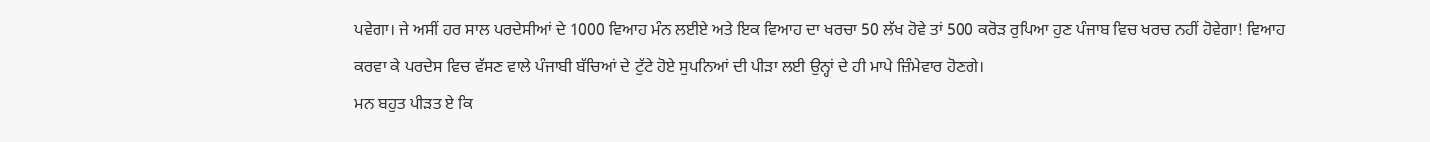ਪਵੇਗਾ। ਜੇ ਅਸੀਂ ਹਰ ਸਾਲ ਪਰਦੇਸੀਆਂ ਦੇ 1000 ਵਿਆਹ ਮੰਨ ਲਈਏ ਅਤੇ ਇਕ ਵਿਆਹ ਦਾ ਖਰਚਾ 50 ਲੱਖ ਹੋਵੇ ਤਾਂ 500 ਕਰੋੜ ਰੁਪਿਆ ਹੁਣ ਪੰਜਾਬ ਵਿਚ ਖਰਚ ਨਹੀਂ ਹੋਵੇਗਾ! ਵਿਆਹ ਕਰਵਾ ਕੇ ਪਰਦੇਸ ਵਿਚ ਵੱਸਣ ਵਾਲੇ ਪੰਜਾਬੀ ਬੱਚਿਆਂ ਦੇ ਟੁੱਟੇ ਹੋਏ ਸੁਪਨਿਆਂ ਦੀ ਪੀੜਾ ਲਈ ਉਨ੍ਹਾਂ ਦੇ ਹੀ ਮਾਪੇ ਜ਼ਿੰਮੇਵਾਰ ਹੋਣਗੇ।
ਮਨ ਬਹੁਤ ਪੀੜਤ ਏ ਕਿ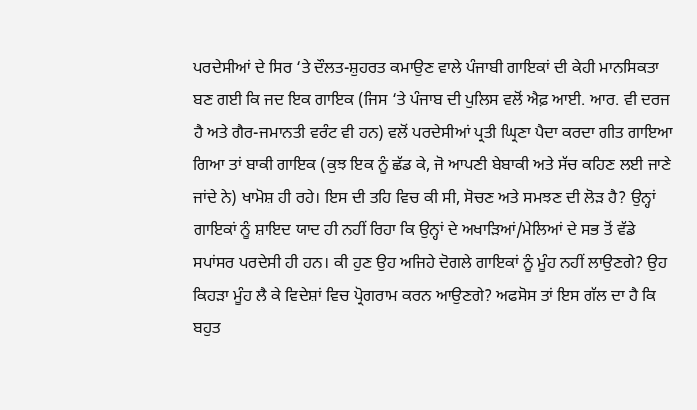ਪਰਦੇਸੀਆਂ ਦੇ ਸਿਰ ‘ਤੇ ਦੌਲਤ-ਸ਼ੁਹਰਤ ਕਮਾਉਣ ਵਾਲੇ ਪੰਜਾਬੀ ਗਾਇਕਾਂ ਦੀ ਕੇਹੀ ਮਾਨਸਿਕਤਾ ਬਣ ਗਈ ਕਿ ਜਦ ਇਕ ਗਾਇਕ (ਜਿਸ ‘ਤੇ ਪੰਜਾਬ ਦੀ ਪੁਲਿਸ ਵਲੋਂ ਐਫ਼ ਆਈ. ਆਰ. ਵੀ ਦਰਜ ਹੈ ਅਤੇ ਗੈਰ-ਜਮਾਨਤੀ ਵਰੰਟ ਵੀ ਹਨ) ਵਲੋਂ ਪਰਦੇਸੀਆਂ ਪ੍ਰਤੀ ਘ੍ਰਿਣਾ ਪੈਦਾ ਕਰਦਾ ਗੀਤ ਗਾਇਆ ਗਿਆ ਤਾਂ ਬਾਕੀ ਗਾਇਕ (ਕੁਝ ਇਕ ਨੂੰ ਛੱਡ ਕੇ, ਜੋ ਆਪਣੀ ਬੇਬਾਕੀ ਅਤੇ ਸੱਚ ਕਹਿਣ ਲਈ ਜਾਣੇ ਜਾਂਦੇ ਨੇ) ਖਾਮੋਸ਼ ਹੀ ਰਹੇ। ਇਸ ਦੀ ਤਹਿ ਵਿਚ ਕੀ ਸੀ, ਸੋਚਣ ਅਤੇ ਸਮਝਣ ਦੀ ਲੋੜ ਹੈ? ਉਨ੍ਹਾਂ ਗਾਇਕਾਂ ਨੂੰ ਸ਼ਾਇਦ ਯਾਦ ਹੀ ਨਹੀਂ ਰਿਹਾ ਕਿ ਉਨ੍ਹਾਂ ਦੇ ਅਖਾੜਿਆਂ/ਮੇਲਿਆਂ ਦੇ ਸਭ ਤੋਂ ਵੱਡੇ ਸਪਾਂਸਰ ਪਰਦੇਸੀ ਹੀ ਹਨ। ਕੀ ਹੁਣ ਉਹ ਅਜਿਹੇ ਦੋਗਲੇ ਗਾਇਕਾਂ ਨੂੰ ਮੂੰਹ ਨਹੀਂ ਲਾਉਣਗੇ? ਉਹ ਕਿਹੜਾ ਮੂੰਹ ਲੈ ਕੇ ਵਿਦੇਸ਼ਾਂ ਵਿਚ ਪ੍ਰੋਗਰਾਮ ਕਰਨ ਆਉਣਗੇ? ਅਫਸੋਸ ਤਾਂ ਇਸ ਗੱਲ ਦਾ ਹੈ ਕਿ ਬਹੁਤ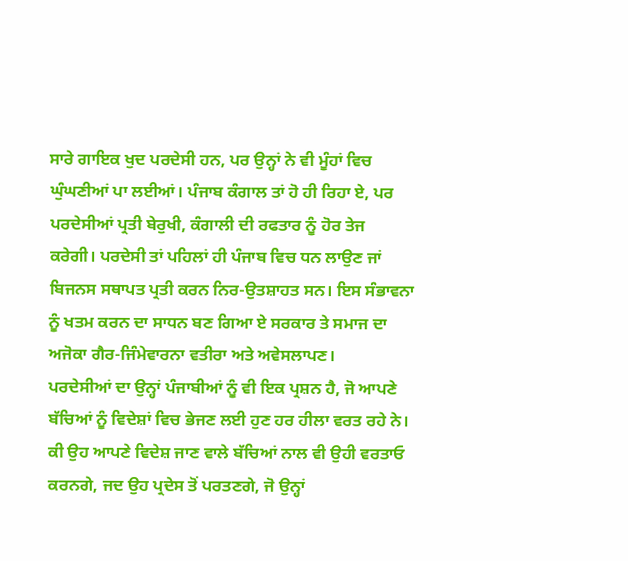ਸਾਰੇ ਗਾਇਕ ਖੁਦ ਪਰਦੇਸੀ ਹਨ, ਪਰ ਉਨ੍ਹਾਂ ਨੇ ਵੀ ਮੂੰਹਾਂ ਵਿਚ ਘੁੰਘਣੀਆਂ ਪਾ ਲਈਆਂ। ਪੰਜਾਬ ਕੰਗਾਲ ਤਾਂ ਹੋ ਹੀ ਰਿਹਾ ਏ, ਪਰ ਪਰਦੇਸੀਆਂ ਪ੍ਰਤੀ ਬੇਰੁਖੀ, ਕੰਗਾਲੀ ਦੀ ਰਫਤਾਰ ਨੂੰ ਹੋਰ ਤੇਜ ਕਰੇਗੀ। ਪਰਦੇਸੀ ਤਾਂ ਪਹਿਲਾਂ ਹੀ ਪੰਜਾਬ ਵਿਚ ਧਨ ਲਾਉਣ ਜਾਂ ਬਿਜਨਸ ਸਥਾਪਤ ਪ੍ਰਤੀ ਕਰਨ ਨਿਰ-ਉਤਸ਼ਾਹਤ ਸਨ। ਇਸ ਸੰਭਾਵਨਾ ਨੂੰ ਖਤਮ ਕਰਨ ਦਾ ਸਾਧਨ ਬਣ ਗਿਆ ਏ ਸਰਕਾਰ ਤੇ ਸਮਾਜ ਦਾ ਅਜੋਕਾ ਗੈਰ-ਜਿੰਮੇਵਾਰਨਾ ਵਤੀਰਾ ਅਤੇ ਅਵੇਸਲਾਪਣ।
ਪਰਦੇਸੀਆਂ ਦਾ ਉਨ੍ਹਾਂ ਪੰਜਾਬੀਆਂ ਨੂੰ ਵੀ ਇਕ ਪ੍ਰਸ਼ਨ ਹੈ, ਜੋ ਆਪਣੇ ਬੱਚਿਆਂ ਨੂੰ ਵਿਦੇਸ਼ਾਂ ਵਿਚ ਭੇਜਣ ਲਈ ਹੁਣ ਹਰ ਹੀਲਾ ਵਰਤ ਰਹੇ ਨੇ। ਕੀ ਉਹ ਆਪਣੇ ਵਿਦੇਸ਼ ਜਾਣ ਵਾਲੇ ਬੱਚਿਆਂ ਨਾਲ ਵੀ ਉਹੀ ਵਰਤਾਓ ਕਰਨਗੇ, ਜਦ ਉਹ ਪ੍ਰਦੇਸ ਤੋਂ ਪਰਤਣਗੇ, ਜੋ ਉਨ੍ਹਾਂ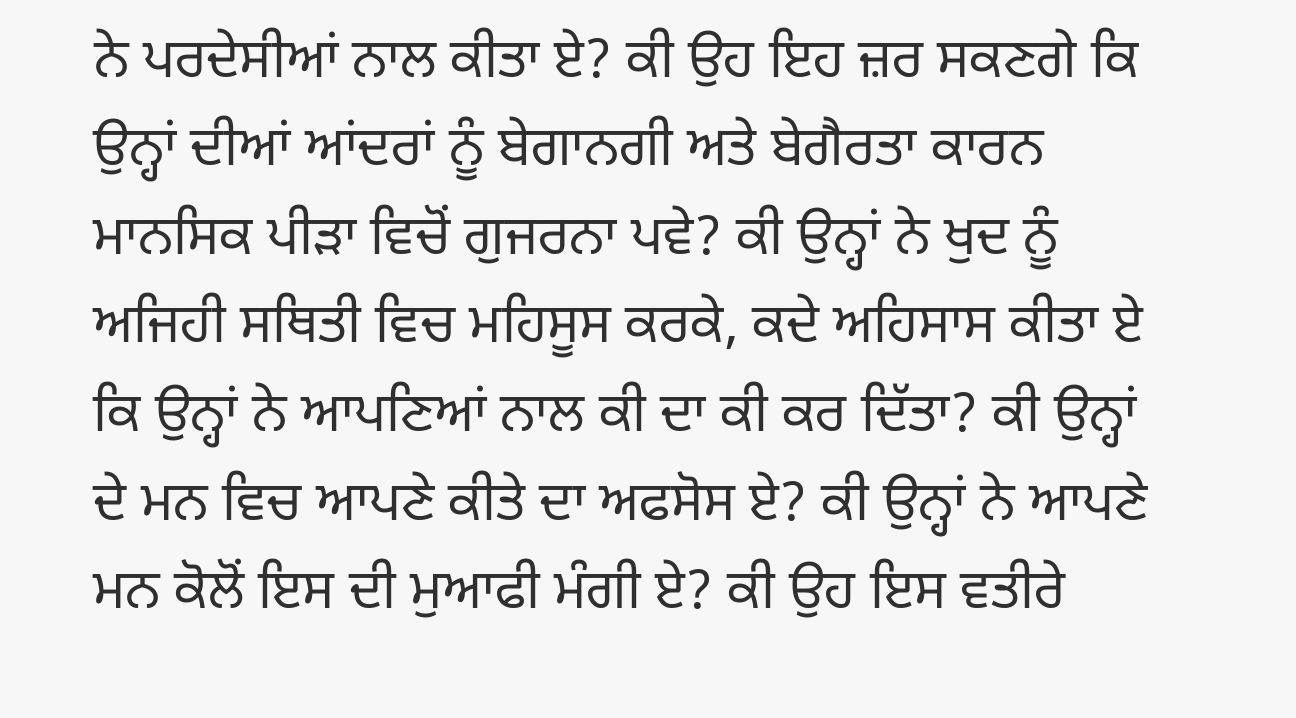ਨੇ ਪਰਦੇਸੀਆਂ ਨਾਲ ਕੀਤਾ ਏ? ਕੀ ਉਹ ਇਹ ਜ਼ਰ ਸਕਣਗੇ ਕਿ ਉਨ੍ਹਾਂ ਦੀਆਂ ਆਂਦਰਾਂ ਨੂੰ ਬੇਗਾਨਗੀ ਅਤੇ ਬੇਗੈਰਤਾ ਕਾਰਨ ਮਾਨਸਿਕ ਪੀੜਾ ਵਿਚੋਂ ਗੁਜਰਨਾ ਪਵੇ? ਕੀ ਉਨ੍ਹਾਂ ਨੇ ਖੁਦ ਨੂੰ ਅਜਿਹੀ ਸਥਿਤੀ ਵਿਚ ਮਹਿਸੂਸ ਕਰਕੇ, ਕਦੇ ਅਹਿਸਾਸ ਕੀਤਾ ਏ ਕਿ ਉਨ੍ਹਾਂ ਨੇ ਆਪਣਿਆਂ ਨਾਲ ਕੀ ਦਾ ਕੀ ਕਰ ਦਿੱਤਾ? ਕੀ ਉਨ੍ਹਾਂ ਦੇ ਮਨ ਵਿਚ ਆਪਣੇ ਕੀਤੇ ਦਾ ਅਫਸੋਸ ਏ? ਕੀ ਉਨ੍ਹਾਂ ਨੇ ਆਪਣੇ ਮਨ ਕੋਲੋਂ ਇਸ ਦੀ ਮੁਆਫੀ ਮੰਗੀ ਏ? ਕੀ ਉਹ ਇਸ ਵਤੀਰੇ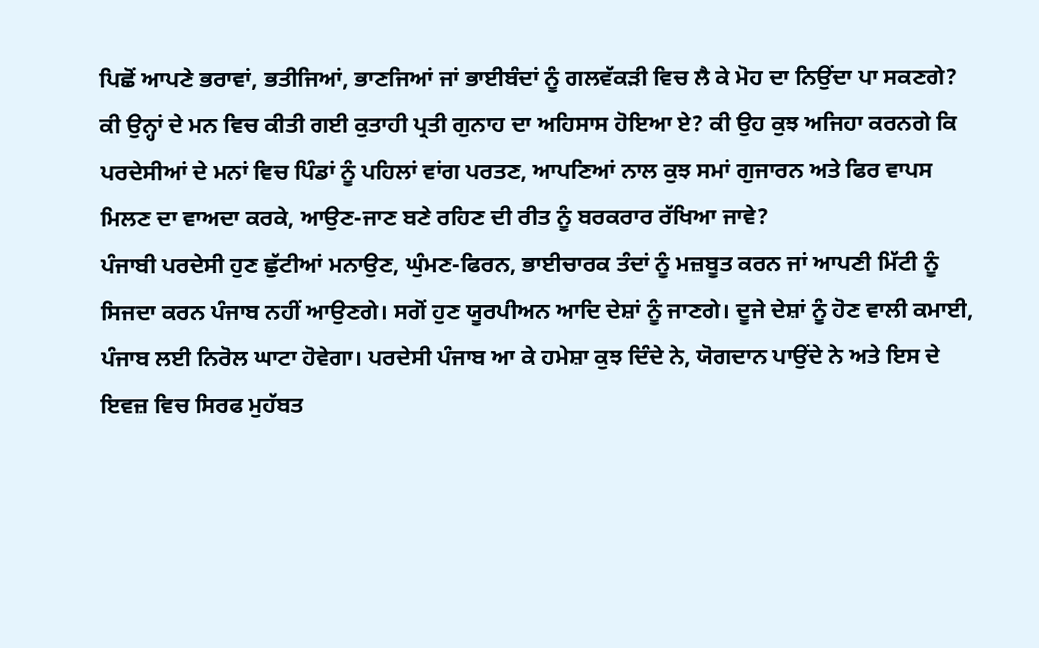ਪਿਛੋਂ ਆਪਣੇ ਭਰਾਵਾਂ, ਭਤੀਜਿਆਂ, ਭਾਣਜਿਆਂ ਜਾਂ ਭਾਈਬੰਦਾਂ ਨੂੰ ਗਲਵੱਕੜੀ ਵਿਚ ਲੈ ਕੇ ਮੋਹ ਦਾ ਨਿਉਂਦਾ ਪਾ ਸਕਣਗੇ? ਕੀ ਉਨ੍ਹਾਂ ਦੇ ਮਨ ਵਿਚ ਕੀਤੀ ਗਈ ਕੁਤਾਹੀ ਪ੍ਰਤੀ ਗੁਨਾਹ ਦਾ ਅਹਿਸਾਸ ਹੋਇਆ ਏ? ਕੀ ਉਹ ਕੁਝ ਅਜਿਹਾ ਕਰਨਗੇ ਕਿ ਪਰਦੇਸੀਆਂ ਦੇ ਮਨਾਂ ਵਿਚ ਪਿੰਡਾਂ ਨੂੰ ਪਹਿਲਾਂ ਵਾਂਗ ਪਰਤਣ, ਆਪਣਿਆਂ ਨਾਲ ਕੁਝ ਸਮਾਂ ਗੁਜਾਰਨ ਅਤੇ ਫਿਰ ਵਾਪਸ ਮਿਲਣ ਦਾ ਵਾਅਦਾ ਕਰਕੇ, ਆਉਣ-ਜਾਣ ਬਣੇ ਰਹਿਣ ਦੀ ਰੀਤ ਨੂੰ ਬਰਕਰਾਰ ਰੱਖਿਆ ਜਾਵੇ?
ਪੰਜਾਬੀ ਪਰਦੇਸੀ ਹੁਣ ਛੁੱਟੀਆਂ ਮਨਾਉਣ, ਘੁੰਮਣ-ਫਿਰਨ, ਭਾਈਚਾਰਕ ਤੰਦਾਂ ਨੂੰ ਮਜ਼ਬੂਤ ਕਰਨ ਜਾਂ ਆਪਣੀ ਮਿੱਟੀ ਨੂੰ ਸਿਜਦਾ ਕਰਨ ਪੰਜਾਬ ਨਹੀਂ ਆਉਣਗੇ। ਸਗੋਂ ਹੁਣ ਯੂਰਪੀਅਨ ਆਦਿ ਦੇਸ਼ਾਂ ਨੂੰ ਜਾਣਗੇ। ਦੂਜੇ ਦੇਸ਼ਾਂ ਨੂੰ ਹੋਣ ਵਾਲੀ ਕਮਾਈ, ਪੰਜਾਬ ਲਈ ਨਿਰੋਲ ਘਾਟਾ ਹੋਵੇਗਾ। ਪਰਦੇਸੀ ਪੰਜਾਬ ਆ ਕੇ ਹਮੇਸ਼ਾ ਕੁਝ ਦਿੰਦੇ ਨੇ, ਯੋਗਦਾਨ ਪਾਉਂਦੇ ਨੇ ਅਤੇ ਇਸ ਦੇ ਇਵਜ਼ ਵਿਚ ਸਿਰਫ ਮੁਹੱਬਤ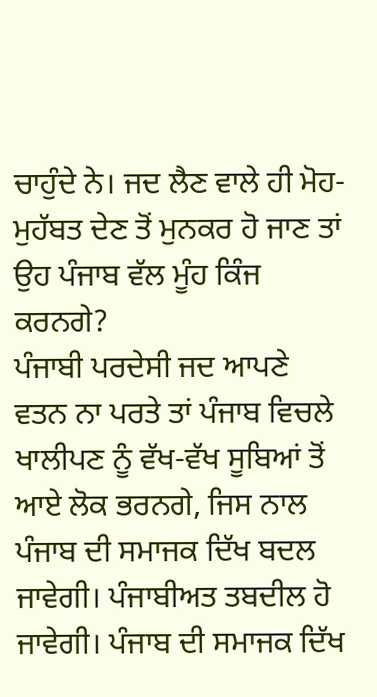ਚਾਹੁੰਦੇ ਨੇ। ਜਦ ਲੈਣ ਵਾਲੇ ਹੀ ਮੋਹ-ਮੁਹੱਬਤ ਦੇਣ ਤੋਂ ਮੁਨਕਰ ਹੋ ਜਾਣ ਤਾਂ ਉਹ ਪੰਜਾਬ ਵੱਲ ਮੂੰਹ ਕਿੰਜ ਕਰਨਗੇ?
ਪੰਜਾਬੀ ਪਰਦੇਸੀ ਜਦ ਆਪਣੇ ਵਤਨ ਨਾ ਪਰਤੇ ਤਾਂ ਪੰਜਾਬ ਵਿਚਲੇ ਖਾਲੀਪਣ ਨੂੰ ਵੱਖ-ਵੱਖ ਸੂਬਿਆਂ ਤੋਂ ਆਏ ਲੋਕ ਭਰਨਗੇ, ਜਿਸ ਨਾਲ ਪੰਜਾਬ ਦੀ ਸਮਾਜਕ ਦਿੱਖ ਬਦਲ ਜਾਵੇਗੀ। ਪੰਜਾਬੀਅਤ ਤਬਦੀਲ ਹੋ ਜਾਵੇਗੀ। ਪੰਜਾਬ ਦੀ ਸਮਾਜਕ ਦਿੱਖ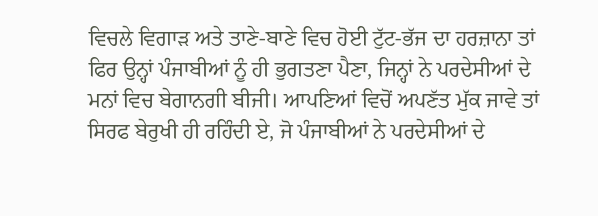ਵਿਚਲੇ ਵਿਗਾੜ ਅਤੇ ਤਾਣੇ-ਬਾਣੇ ਵਿਚ ਹੋਈ ਟੁੱਟ-ਭੱਜ ਦਾ ਹਰਜ਼ਾਨਾ ਤਾਂ ਫਿਰ ਉਨ੍ਹਾਂ ਪੰਜਾਬੀਆਂ ਨੂੰ ਹੀ ਭੁਗਤਣਾ ਪੈਣਾ, ਜਿਨ੍ਹਾਂ ਨੇ ਪਰਦੇਸੀਆਂ ਦੇ ਮਨਾਂ ਵਿਚ ਬੇਗਾਨਗੀ ਬੀਜੀ। ਆਪਣਿਆਂ ਵਿਚੋਂ ਅਪਣੱਤ ਮੁੱਕ ਜਾਵੇ ਤਾਂ ਸਿਰਫ ਬੇਰੁਖੀ ਹੀ ਰਹਿੰਦੀ ਏ, ਜੋ ਪੰਜਾਬੀਆਂ ਨੇ ਪਰਦੇਸੀਆਂ ਦੇ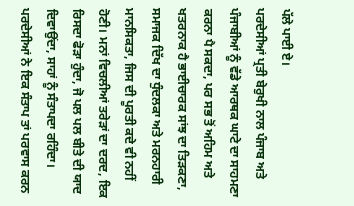ਪੱਲੇ ਪਾਈ ਏ।
ਪਰਦੇਸੀਆਂ ਪ੍ਰਤੀ ਬੇਰੁਖੀ ਨਾਲ ਪੰਜਾਬ ਅਤੇ ਪੰਜਾਬੀਆਂ ਨੂੰ ਵੱਡੇ ਆਰਥਕ ਘਾਟੇ ਦਾ ਸਾਹਮਣਾ ਕਰਨਾ ਪੈ ਸਕਦਾ, ਪਰ ਸਭ ਤੋਂ ਅਹਿਮ ਅਤੇ ਖਤਰਨਾਕ ਹੈ ਭਾਈਚਾਰਕ ਸਾਂਝ ਦਾ ਤਿੜਕਣਾ, ਸਮਾਜਕ ਦਿੱਖ ਦਾ ਧੁੰਦਲਕਾ ਅਤੇ ਮਰਨਹਾਰੀ ਮਾਨਸਿਕਤਾ, ਜਿਸ ਦੀ ਪੂਰਤੀ ਕਦੇ ਵੀ ਨਹੀਂ ਹੋਣੀ। ਮਨਾਂ ਵਿਚਲੀਆਂ ਤਰੇੜਾਂ ਦਾ ਦਰਦ, ਇਕ ਰਿਸਦਾ ਫੋੜਾ ਹੁੰਦਾ, ਜੋ ਪਲ ਪਲ ਬੀਤੇ ਦੀ ਯਾਦ ਦਿਵਾਉਂਦਾ, ਸਾਹਾਂ ਨੂੰ ਸੰਤਾਪਦਾ ਰਹਿੰਦਾ। ਪਰਦੇਸੀਆਂ ਨੇ ਇਕ ਸੰਤਾਪ ਤਾਂ ਪਰਵਾਸ ਕਰਨ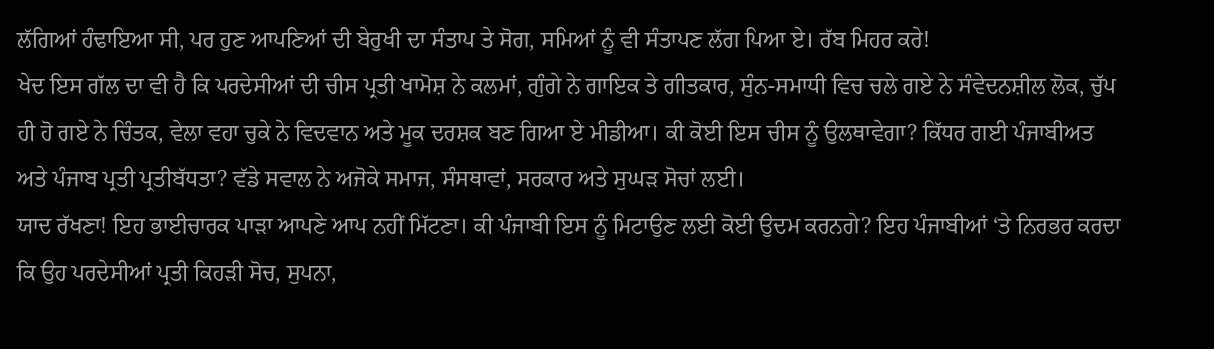ਲੱਗਿਆਂ ਹੰਢਾਇਆ ਸੀ, ਪਰ ਹੁਣ ਆਪਣਿਆਂ ਦੀ ਬੇਰੁਖੀ ਦਾ ਸੰਤਾਪ ਤੇ ਸੋਗ, ਸਮਿਆਂ ਨੂੰ ਵੀ ਸੰਤਾਪਣ ਲੱਗ ਪਿਆ ਏ। ਰੱਬ ਮਿਹਰ ਕਰੇ!
ਖੇਦ ਇਸ ਗੱਲ ਦਾ ਵੀ ਹੈ ਕਿ ਪਰਦੇਸੀਆਂ ਦੀ ਚੀਸ ਪ੍ਰਤੀ ਖਾਮੋਸ਼ ਨੇ ਕਲਮਾਂ, ਗੁੰਗੇ ਨੇ ਗਾਇਕ ਤੇ ਗੀਤਕਾਰ, ਸੁੰਨ-ਸਮਾਧੀ ਵਿਚ ਚਲੇ ਗਏ ਨੇ ਸੰਵੇਦਨਸ਼ੀਲ ਲੋਕ, ਚੁੱਪ ਹੀ ਹੋ ਗਏ ਨੇ ਚਿੰਤਕ, ਵੇਲਾ ਵਹਾ ਚੁਕੇ ਨੇ ਵਿਦਵਾਨ ਅਤੇ ਮੂਕ ਦਰਸ਼ਕ ਬਣ ਗਿਆ ਏ ਮੀਡੀਆ। ਕੀ ਕੋਈ ਇਸ ਚੀਸ ਨੂੰ ਉਲਥਾਵੇਗਾ? ਕਿੱਧਰ ਗਈ ਪੰਜਾਬੀਅਤ ਅਤੇ ਪੰਜਾਬ ਪ੍ਰਤੀ ਪ੍ਰਤੀਬੱਧਤਾ? ਵੱਡੇ ਸਵਾਲ ਨੇ ਅਜੋਕੇ ਸਮਾਜ, ਸੰਸਥਾਵਾਂ, ਸਰਕਾਰ ਅਤੇ ਸੁਘੜ ਸੋਚਾਂ ਲਈ।
ਯਾਦ ਰੱਖਣਾ! ਇਹ ਭਾਈਚਾਰਕ ਪਾੜਾ ਆਪਣੇ ਆਪ ਨਹੀਂ ਮਿੱਟਣਾ। ਕੀ ਪੰਜਾਬੀ ਇਸ ਨੂੰ ਮਿਟਾਉਣ ਲਈ ਕੋਈ ਉਦਮ ਕਰਨਗੇ? ਇਹ ਪੰਜਾਬੀਆਂ ‘ਤੇ ਨਿਰਭਰ ਕਰਦਾ ਕਿ ਉਹ ਪਰਦੇਸੀਆਂ ਪ੍ਰਤੀ ਕਿਹੜੀ ਸੋਚ, ਸੁਪਨਾ,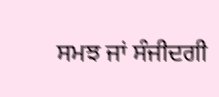ਸਮਝ ਜਾਂ ਸੰਜੀਦਗੀ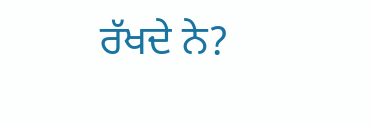ਰੱਖਦੇ ਨੇ?